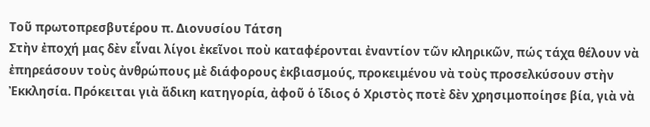Τοῦ πρωτοπρεσβυτέρου π. Διονυσίου Τάτση
Στὴν ἐποχή μας δὲν εἶναι λίγοι ἐκεῖνοι ποὺ καταφέρονται ἐναντίον τῶν κληρικῶν, πώς τάχα θέλουν νὰ ἐπηρεάσουν τοὺς ἀνθρώπους μὲ διάφορους ἐκβιασμούς, προκειμένου νὰ τοὺς προσελκύσουν στὴν Ἐκκλησία. Πρόκειται γιὰ ἄδικη κατηγορία, ἀφοῦ ὁ ἴδιος ὁ Χριστὸς ποτὲ δὲν χρησιμοποίησε βία, γιὰ νὰ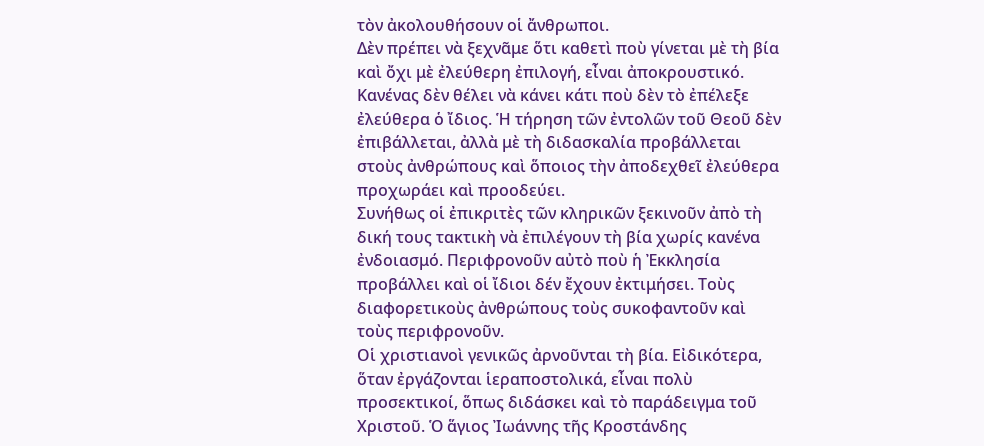τὸν ἀκολουθήσουν οἱ ἄνθρωποι.
Δὲν πρέπει νὰ ξεχνᾶμε ὅτι καθετὶ ποὺ γίνεται μὲ τὴ βία καὶ ὄχι μὲ ἐλεύθερη ἐπιλογή, εἶναι ἀποκρουστικό. Κανένας δὲν θέλει νὰ κάνει κάτι ποὺ δὲν τὸ ἐπέλεξε ἐλεύθερα ὁ ἴδιος. Ἡ τήρηση τῶν ἐντολῶν τοῦ Θεοῦ δὲν ἐπιβάλλεται, ἀλλὰ μὲ τὴ διδασκαλία προβάλλεται στοὺς ἀνθρώπους καὶ ὅποιος τὴν ἀποδεχθεῖ ἐλεύθερα προχωράει καὶ προοδεύει.
Συνήθως οἱ ἐπικριτὲς τῶν κληρικῶν ξεκινοῦν ἀπὸ τὴ δική τους τακτικὴ νὰ ἐπιλέγουν τὴ βία χωρίς κανένα ἐνδοιασμό. Περιφρονοῦν αὐτὸ ποὺ ἡ Ἐκκλησία προβάλλει καὶ οἱ ἴδιοι δέν ἔχουν ἐκτιμήσει. Τοὺς διαφορετικοὺς ἀνθρώπους τοὺς συκοφαντοῦν καὶ τοὺς περιφρονοῦν.
Οἱ χριστιανοὶ γενικῶς ἀρνοῦνται τὴ βία. Εἰδικότερα, ὅταν ἐργάζονται ἱεραποστολικά, εἶναι πολὺ προσεκτικοί, ὅπως διδάσκει καὶ τὸ παράδειγμα τοῦ Χριστοῦ. Ὁ ἅγιος Ἰωάννης τῆς Κροστάνδης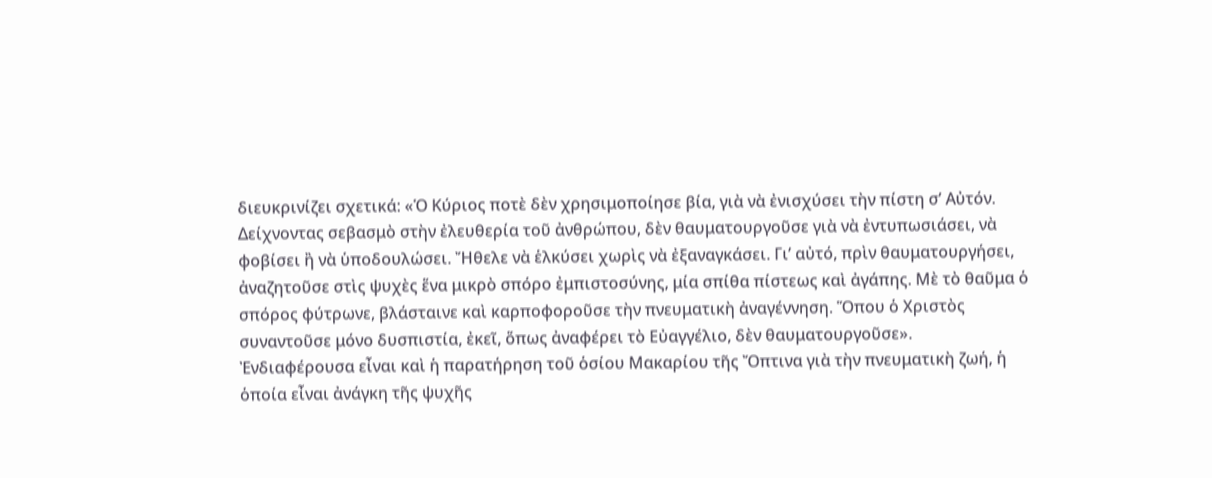διευκρινίζει σχετικά: «Ὁ Κύριος ποτὲ δὲν χρησιμοποίησε βία, γιὰ νὰ ἐνισχύσει τὴν πίστη σ’ Αὐτόν. Δείχνοντας σεβασμὸ στὴν ἐλευθερία τοῦ ἀνθρώπου, δὲν θαυματουργοῦσε γιὰ νὰ ἐντυπωσιάσει, νὰ φοβίσει ἢ νὰ ὑποδουλώσει. Ἤθελε νὰ ἑλκύσει χωρὶς νὰ ἐξαναγκάσει. Γι’ αὐτό, πρὶν θαυματουργήσει, ἀναζητοῦσε στὶς ψυχὲς ἕνα μικρὸ σπόρο ἐμπιστοσύνης, μία σπίθα πίστεως καὶ ἀγάπης. Μὲ τὸ θαῦμα ὁ σπόρος φύτρωνε, βλάσταινε καὶ καρποφοροῦσε τὴν πνευματικὴ ἀναγέννηση. Ὅπου ὁ Χριστὸς συναντοῦσε μόνο δυσπιστία, ἐκεῖ, ὅπως ἀναφέρει τὸ Εὐαγγέλιο, δὲν θαυματουργοῦσε».
Ἐνδιαφέρουσα εἶναι καὶ ἡ παρατήρηση τοῦ ὁσίου Μακαρίου τῆς Ὄπτινα γιὰ τὴν πνευματικὴ ζωή, ἡ ὁποία εἶναι ἀνάγκη τῆς ψυχῆς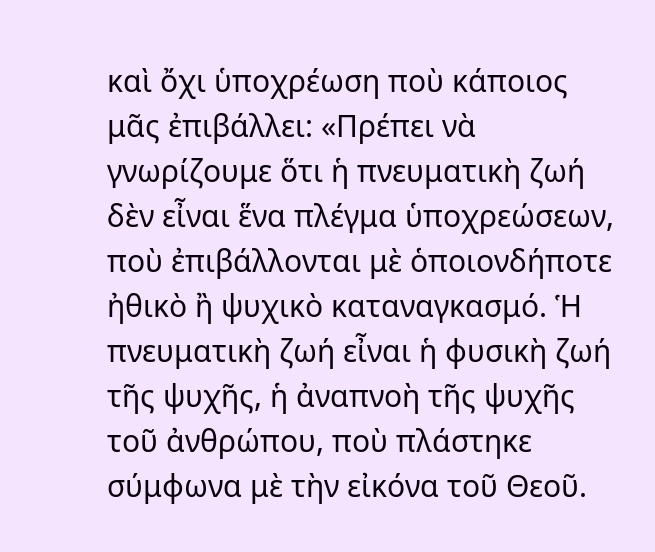καὶ ὄχι ὑποχρέωση ποὺ κάποιος μᾶς ἐπιβάλλει: «Πρέπει νὰ γνωρίζουμε ὅτι ἡ πνευματικὴ ζωή δὲν εἶναι ἕνα πλέγμα ὑποχρεώσεων, ποὺ ἐπιβάλλονται μὲ ὁποιονδήποτε ἠθικὸ ἢ ψυχικὸ καταναγκασμό. Ἡ πνευματικὴ ζωή εἶναι ἡ φυσικὴ ζωή τῆς ψυχῆς, ἡ ἀναπνοὴ τῆς ψυχῆς τοῦ ἀνθρώπου, ποὺ πλάστηκε σύμφωνα μὲ τὴν εἰκόνα τοῦ Θεοῦ.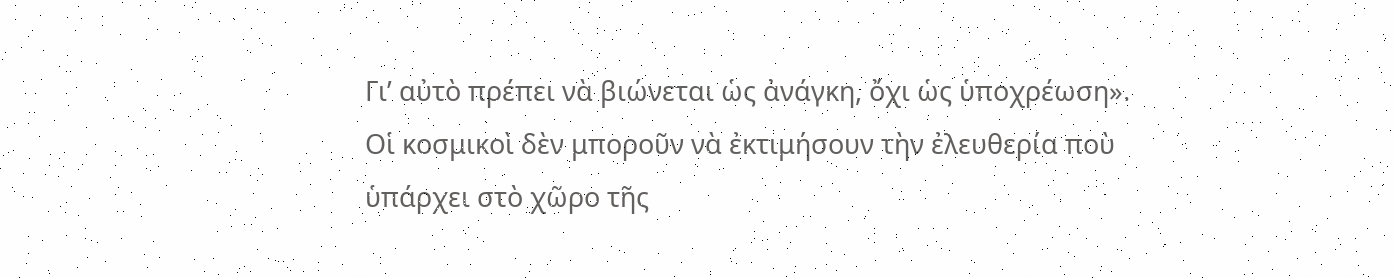Γι’ αὐτὸ πρέπει νὰ βιώνεται ὡς ἀνάγκη, ὄχι ὡς ὑποχρέωση».
Οἱ κοσμικοὶ δὲν μποροῦν νὰ ἐκτιμήσουν τὴν ἐλευθερία ποὺ ὑπάρχει στὸ χῶρο τῆς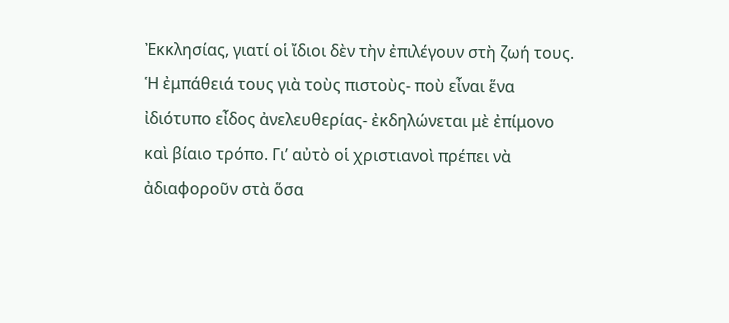Ἐκκλησίας, γιατί οἱ ἴδιοι δὲν τὴν ἐπιλέγουν στὴ ζωή τους. Ἡ ἐμπάθειά τους γιὰ τοὺς πιστοὺς- ποὺ εἶναι ἕνα ἰδιότυπο εἶδος ἀνελευθερίας- ἐκδηλώνεται μὲ ἐπίμονο καὶ βίαιο τρόπο. Γι’ αὐτὸ οἱ χριστιανοὶ πρέπει νὰ ἀδιαφοροῦν στὰ ὅσα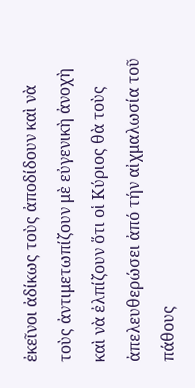ἐκεῖνοι ἀδίκως τοὺς ἀποδίδουν καὶ νὰ τοὺς ἀντιμετωπίζουν μὲ εὐγενικὴ ἀνοχὴ καὶ νὰ ἐλπίζουν ὅτι οἱ Κύριος θὰ τοὺς ἀπελευθερώσει ἀπό τήν αἰχμαλωσία τοῦ πάθους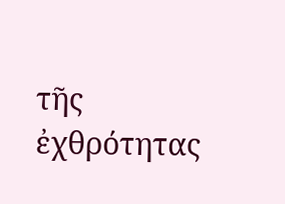τῆς ἐχθρότητας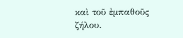καὶ τοῦ ἐμπαθοῦς ζήλου.